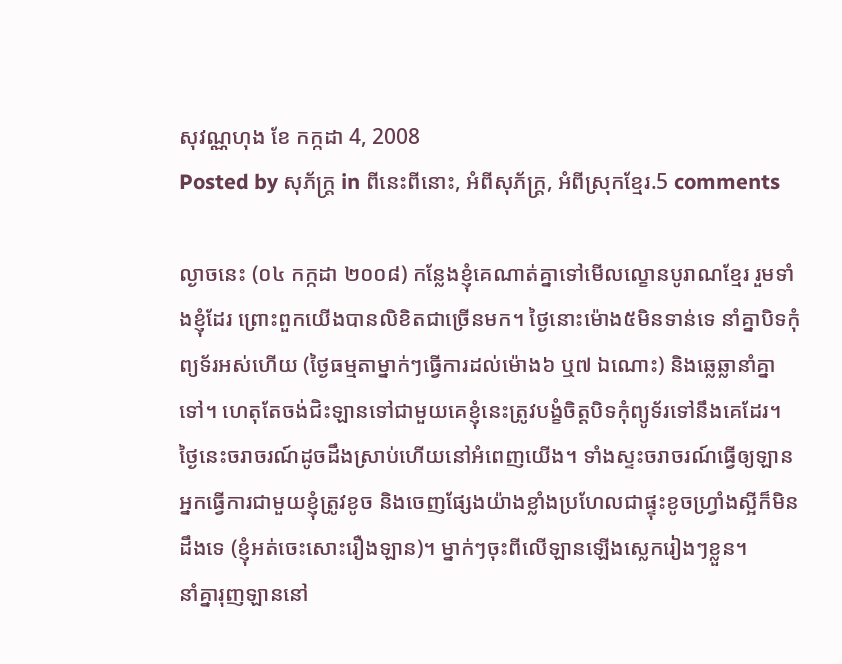សុវណ្ណហុង ខែ កក្កដា 4, 2008
Posted by សុភ័ក្ត្រ in ពីនេះពីនោះ, អំពីសុភ័ក្ត្រ, អំពីស្រុកខ្មែរ.5 comments

ល្ងាចនេះ (០៤ កក្កដា ២០០៨) កន្លែងខ្ញុំគេណាត់គ្នាទៅមើលល្ខោនបូរាណខ្មែរ រួមទាំងខ្ញុំដែរ ព្រោះពួកយើងបានលិខិតជាច្រើនមក។ ថ្ងៃនោះម៉ោង៥មិនទាន់ទេ នាំគ្នាបិទកុំព្យទ័រអស់ហើយ (ថ្ងៃធម្មតាម្នាក់ៗធ្វើការដល់ម៉ោង៦ ឬ៧ ឯណោះ) និងឆ្លេឆ្លានាំគ្នាទៅ។ ហេតុតែចង់ជិះឡានទៅជាមួយគេខ្ញុំនេះត្រូវបង្ខំចិត្តបិទកុំព្យូទ័រទៅនឹងគេដែរ។ ថ្ងៃនេះចរាចរណ៍ដូចដឹងស្រាប់ហើយនៅអំពេញយើង។ ទាំងស្ទះចរាចរណ៍ធ្វើឲ្យឡានអ្នកធ្វើការជាមួយខ្ញុំត្រូវខូច និងចេញផ្សែងយ៉ាងខ្លាំងប្រហែលជាផ្ទុះខូចហ្វ្រាំងស្អីក៏មិនដឹងទេ (ខ្ញុំអត់ចេះសោះរឿងឡាន)។ ម្នាក់ៗចុះពីលើឡានឡើងស្លេករៀងៗខ្លួន។
នាំគ្នារុញឡាននៅ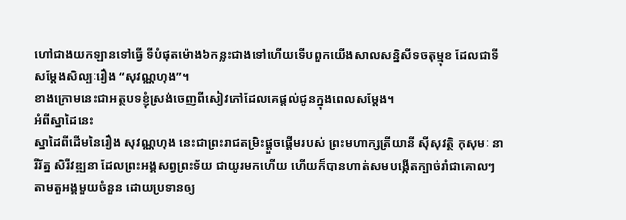ហៅជាងយកឡានទៅធ្វើ ទីបំផុតម៉ោង៦កន្លះជាងទៅហើយទើបពួកយើងសាលសន្និសីទចតុម្មុខ ដែលជាទីសម្ដែងសិល្បៈរឿង “សុវណ្ណហុង”។
ខាងក្រោមនេះជាអត្ថបទខ្ញុំស្រង់ចេញពីសៀវភៅដែលគេផ្ដល់ជូនក្នុងពេលសម្ដែង។
អំពីស្នាដៃនេះ
ស្នាដៃពីដើមនៃរឿង សុវណ្ណហុង នេះជាព្រះរាជតម្រិះផ្ដួចផ្ដើមរបស់ ព្រះមហាក្សត្រីយានី ស៊ីសុវត្ថិ កុសុមៈ នារីរ័ត្ន សិរីវឌ្ឍនា ដែលព្រះអង្គសព្វព្រះទ័យ ជាយូរមកហើយ ហើយក៏បានហាត់សមបង្កើតក្បាច់រាំជាគោលៗ តាមតួអង្គមួយចំនួន ដោយប្រទានឲ្យ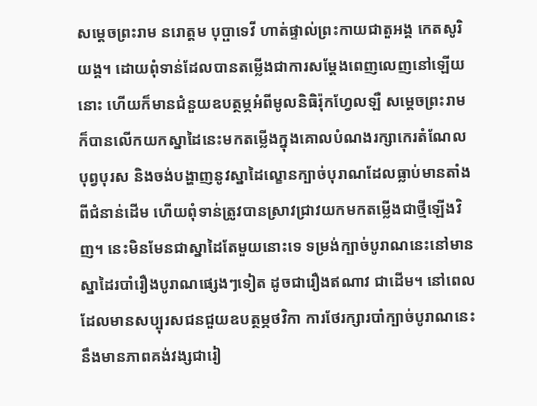សម្ដេចព្រះរាម នរោត្ដម បុប្ផាទេវី ហាត់ផ្ទាល់ព្រះកាយជាតួអង្គ កេតសូរិយង្គ។ ដោយពុំទាន់ដែលបានតម្លើងជាការសម្ដែងពេញលេញនៅឡើយនោះ ហើយក៏មានជំនួយឧបត្ថម្ភអំពីមូលនិធិរ៉ុកហ្វែលឡឺ សម្ដេចព្រះរាមក៏បានលើកយកស្នាដៃនេះមកតម្លើងក្នុងគោលបំណងរក្សាកេរតំណែលបុព្វបុរស និងចង់បង្ហាញនូវស្នាដៃល្ខោនក្បាច់បុរាណដែលធ្លាប់មានតាំងពីជំនាន់ដើម ហើយពុំទាន់ត្រូវបានស្រាវជ្រាវយកមកតម្លើងជាថ្មីឡើងវិញ។ នេះមិនមែនជាស្នាដៃតែមួយនោះទេ ទម្រង់ក្បាច់បូរាណនេះនៅមានស្នាដៃរបាំរឿងបូរាណផ្សេងៗទៀត ដូចជារឿងឥណាវ ជាដើម។ នៅពេលដែលមានសប្បុរសជនជួយឧបត្ថម្ភថវិកា ការថែរក្សារបាំក្បាច់បូរាណនេះនឹងមានភាពគង់វង្សជារៀ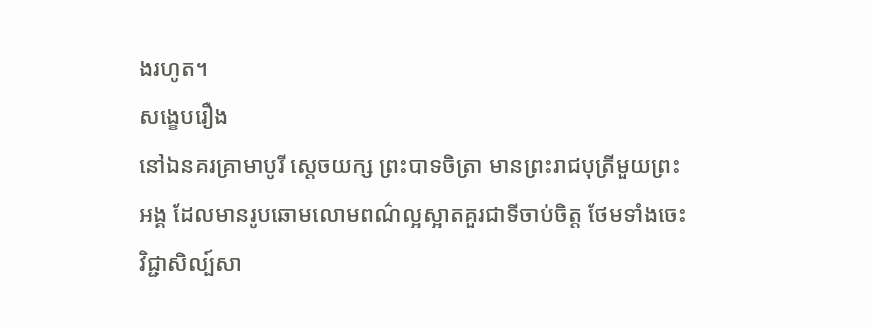ងរហូត។
សង្ខេបរឿង
នៅឯនគរគ្រាមាបូរី ស្ដេចយក្ស ព្រះបាទចិត្រា មានព្រះរាជបុត្រីមួយព្រះអង្គ ដែលមានរូបឆោមលោមពណ៌ល្អស្អាតគួរជាទីចាប់ចិត្ត ថែមទាំងចេះវិជ្ជាសិល្ប៍សា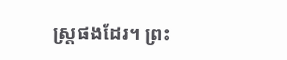ស្ត្រផងដែរ។ ព្រះ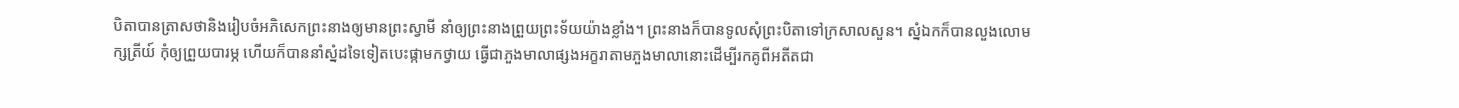បិតាបានត្រាសថានិងរៀបចំអភិសេកព្រះនាងឲ្យមានព្រះស្វាមី នាំឲ្យព្រះនាងព្រួយព្រះទ័យយ៉ាងខ្លាំង។ ព្រះនាងក៏បានទូលសុំព្រះបិតាទៅក្រសាលសួន។ ស្នំឯកក៏បានលួងលោមក្សត្រីយ៍ កុំឲ្យព្រួយបារម្ភ ហើយក៏បាននាំស្នំដទៃទៀតបេះផ្កាមកថ្វាយ ធ្វើជាភួងមាលាផ្សងអក្ខរាតាមភួងមាលានោះដើម្បីរកគូពីអតីតជា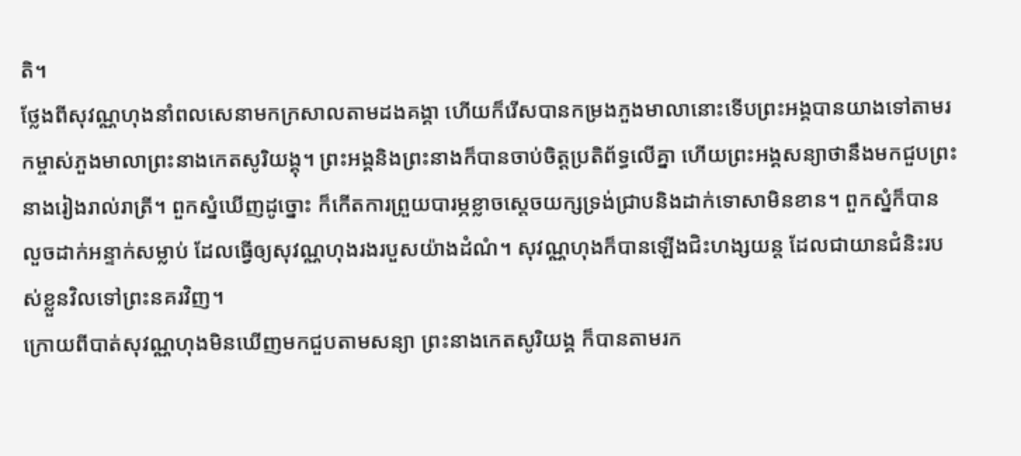តិ។
ថ្លែងពីសុវណ្ណហុងនាំពលសេនាមកក្រសាលតាមដងគង្គា ហើយក៏រើសបានកម្រងភួងមាលានោះទើបព្រះអង្គបានយាងទៅតាមរកម្ចាស់ភួងមាលាព្រះនាងកេតសូរិយង្គុ។ ព្រះអង្គនិងព្រះនាងក៏បានចាប់ចិត្តប្រតិព័ទ្ធលើគ្នា ហើយព្រះអង្គសន្យាថានឹងមកជួបព្រះនាងរៀងរាល់រាត្រី។ ពួកស្នំឃើញដូច្នោះ ក៏កើតការព្រួយបារម្ភខ្លាចស្ដេចយក្សទ្រង់ជ្រាបនិងដាក់ទោសាមិនខាន។ ពួកស្នំក៏បានលួចដាក់អន្ទាក់សម្លាប់ ដែលធ្វើឲ្យសុវណ្ណហុងរងរបួសយ៉ាងដំណំ។ សុវណ្ណហុងក៏បានឡើងជិះហង្សយន្ត ដែលជាយានជំនិះរបស់ខ្លួនវិលទៅព្រះនគរវិញ។
ក្រោយពីបាត់សុវណ្ណហុងមិនឃើញមកជួបតាមសន្យា ព្រះនាងកេតសូរិយង្គ ក៏បានតាមរក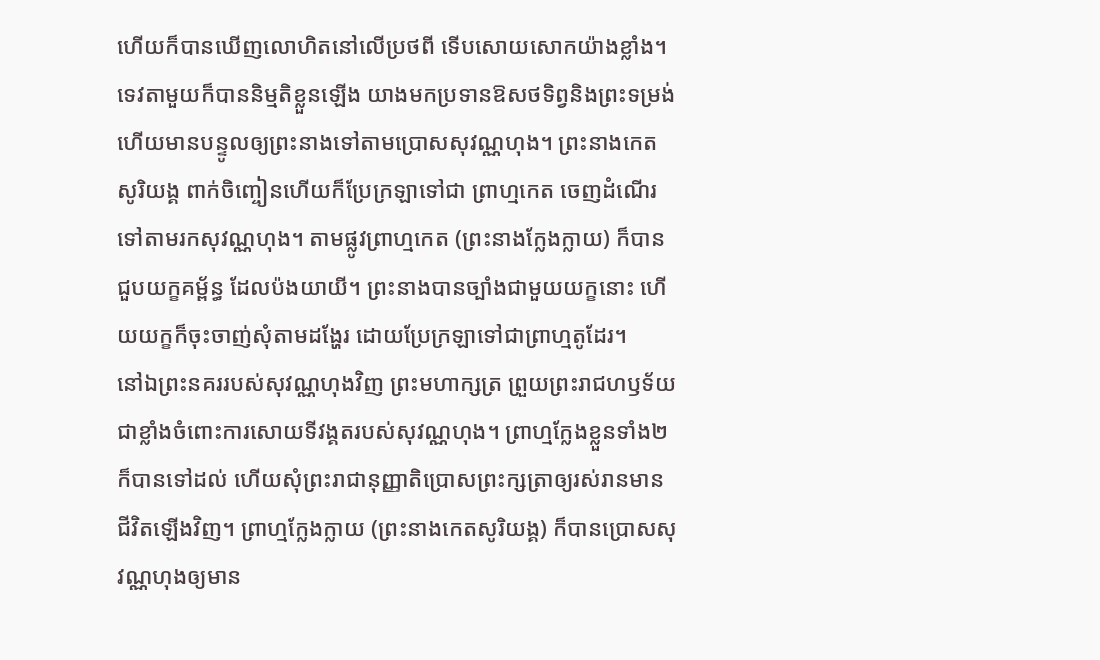ហើយក៏បានឃើញលោហិតនៅលើប្រថពី ទើបសោយសោកយ៉ាងខ្លាំង។ ទេវតាមួយក៏បាននិម្មតិខ្លួនឡើង យាងមកប្រទានឱសថទិព្វនិងព្រះទម្រង់ ហើយមានបន្ទូលឲ្យព្រះនាងទៅតាមប្រោសសុវណ្ណហុង។ ព្រះនាងកេតសូរិយង្គ ពាក់ចិញ្ចៀនហើយក៏ប្រែក្រឡាទៅជា ព្រាហ្មកេត ចេញដំណើរទៅតាមរកសុវណ្ណហុង។ តាមផ្លូវព្រាហ្មកេត (ព្រះនាងក្លែងក្លាយ) ក៏បានជួបយក្ខគម្ព័ន្ធ ដែលប៉ងយាយី។ ព្រះនាងបានច្បាំងជាមួយយក្ខនោះ ហើយយក្ខក៏ចុះចាញ់សុំតាមដង្ហែរ ដោយប្រែក្រឡាទៅជាព្រាហ្មតូដែរ។
នៅឯព្រះនគររបស់សុវណ្ណហុងវិញ ព្រះមហាក្សត្រ ព្រួយព្រះរាជហឫទ័យជាខ្លាំងចំពោះការសោយទីវង្គតរបស់សុវណ្ណហុង។ ព្រាហ្មក្លែងខ្លួនទាំង២ក៏បានទៅដល់ ហើយសុំព្រះរាជានុញ្ញាតិប្រោសព្រះក្សត្រាឲ្យរស់រានមានជីវិតឡើងវិញ។ ព្រាហ្មក្លែងក្លាយ (ព្រះនាងកេតសូរិយង្គ) ក៏បានប្រោសសុវណ្ណហុងឲ្យមាន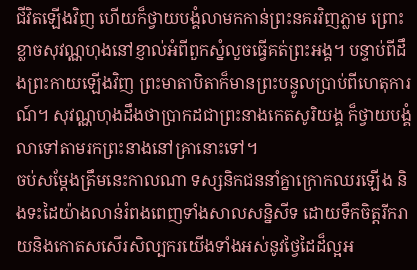ជីវិតឡើងវិញ ហើយក៏ថ្វាយបង្គំលាមកកាន់ព្រះនគរវិញភ្លាម ព្រោះខ្លាចសុវណ្ណហុងនៅខ្ញាល់អំពីពួកស្នំលួចធ្វើគត់ព្រះអង្គ។ បន្ទាប់ពីដឹងព្រះកាយឡើងវិញ ព្រះមាតាបិតាក៏មានព្រះបន្ទូលប្រាប់ពីហេតុការណ៍។ សុវណ្ណហុងដឹងថាប្រាកដជាព្រះនាងកេតសូរិយង្គ ក៏ថ្វាយបង្គំលាទៅតាមរកព្រះនាងនៅគ្រានោះទៅ។
ចប់សម្ដែងត្រឹមនេះកាលណា ទស្សនិកជននាំគ្នាក្រោកឈរឡើង និងទះដៃយ៉ាងលាន់រំពងពេញទាំងសាលសន្និសីទ ដោយទឹកចិត្តរីករាយនិងកោតសសើរសិល្បករយើងទាំងអស់នូវថ្វៃដៃដ៏ល្អអ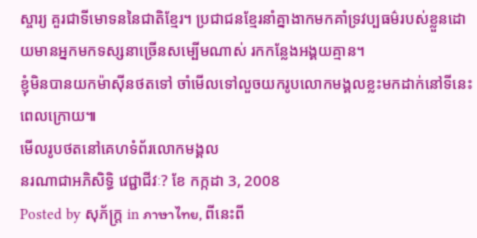ស្ចារ្យ គួរជាទីមោទននៃជាតិខ្មែរ។ ប្រជាជនខ្មែរនាំគ្នាងាកមកគាំទ្រវប្បធម៌របស់ខ្លួនដោយមានអ្នកមកទស្សនាច្រើនសម្បើមណាស់ រកកន្លែងអង្គយគ្មាន។
ខ្ញុំមិនបានយកម៉ាស៊ីនថតទៅ ចាំមើលទៅលួចយករូបលោកមង្គលខ្លះមកដាក់នៅទីនេះពេលក្រោយ៕
មើលរូបថតនៅគេហទំព័រលោកមង្គល
នរណាជាអភិសិទ្ធិ វេជ្ជាជីវៈ? ខែ កក្កដា 3, 2008
Posted by សុភ័ក្ត្រ in ภาษาไทย, ពីនេះពី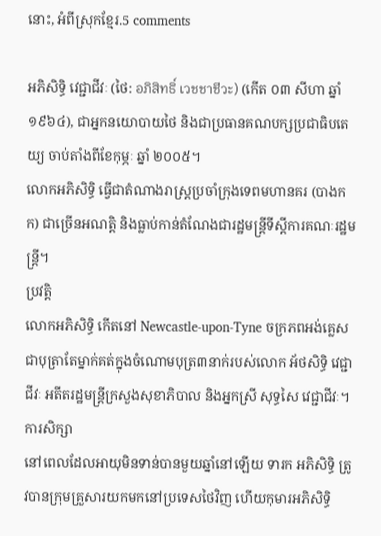នោះ, អំពីស្រុកខ្មែរ.5 comments

អភិសិទ្ធិ វេជ្ជាជីវៈ (ថៃ: อภิสิทธิ์ เวชชาชีวะ) (កើត ០៣ សីហា ឆ្នាំ១៩៦៤), ជាអ្នកនយោបាយថៃ និងជាប្រធានគណបក្សប្រជាធិបតេយ្យ ចាប់តាំងពីខែកុម្ភៈ ឆ្នាំ ២០០៥។
លោកអភិសិទ្ធិ ធ្វើជាតំណាងរាស្ត្រប្រចាំក្រុងទេពមហានគរ (បាងកក) ជាច្រើនអណត្តិ និងធ្លាប់កាន់តំណែងជារដ្ឋមន្ត្រីទីស្ដីការគណៈរដ្ឋមន្ត្រី។
ប្រវត្តិ
លោកអភិសិទ្ធិ កើតនៅ Newcastle-upon-Tyne ចក្រភពអង់គ្លេស ជាបុត្រាតែម្នាក់គត់ក្នុងចំណោមបុត្រ៣នាក់របស់លោក អ័ថសិទ្ធិ វេជ្ជាជីវៈ អតីតរដ្ឋមន្ត្រីក្រសួងសុខាភិបាល និងអ្នកស្រី សុទ្ធសៃ វេជ្ជាជីវៈ។
ការសិក្សា
នៅពេលដែលអាយុមិនទាន់បានមួយឆ្នាំនៅឡើយ ទារក អភិសិទ្ធិ ត្រូវបានក្រុមគ្រួសារយកមកនៅប្រទេសថៃវិញ ហើយកុមារអភិសិទ្ធិ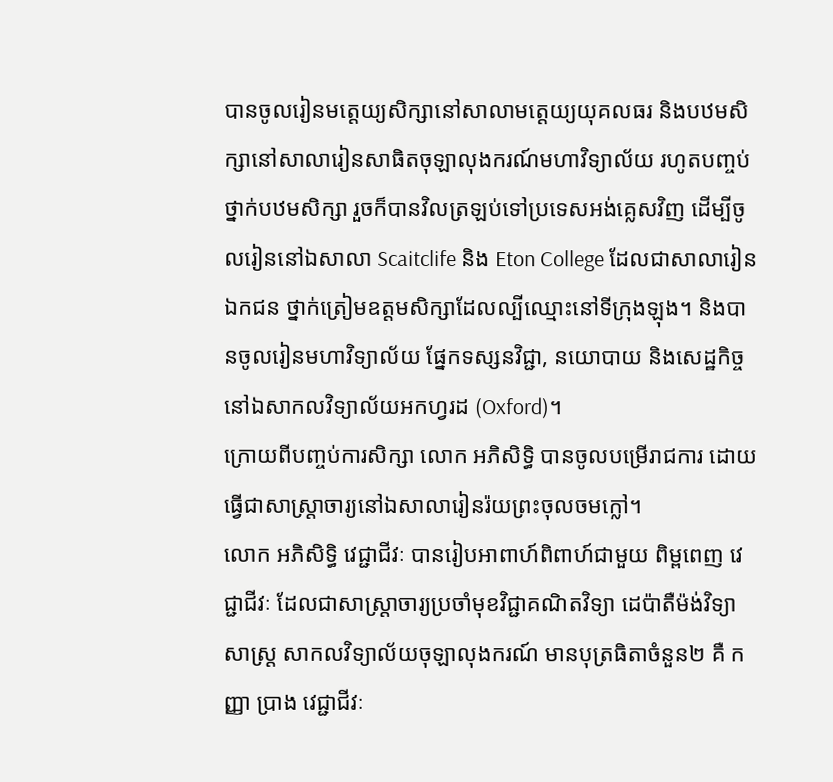បានចូលរៀនមត្តេយ្យសិក្សានៅសាលាមត្តេយ្យយុគលធរ និងបឋមសិក្សានៅសាលារៀនសាធិតចុឡាលុងករណ៍មហាវិទ្យាល័យ រហូតបញ្ចប់ថ្នាក់បឋមសិក្សា រួចក៏បានវិលត្រឡប់ទៅប្រទេសអង់គ្លេសវិញ ដើម្បីចូលរៀននៅឯសាលា Scaitclife និង Eton College ដែលជាសាលារៀនឯកជន ថ្នាក់ត្រៀមឧត្ដមសិក្សាដែលល្បីឈ្មោះនៅទីក្រុងឡុង។ និងបានចូលរៀនមហាវិទ្យាល័យ ផ្នែកទស្សនវិជ្ជា, នយោបាយ និងសេដ្ឋកិច្ច នៅឯសាកលវិទ្យាល័យអកហ្វរដ (Oxford)។
ក្រោយពីបញ្ចប់ការសិក្សា លោក អភិសិទ្ធិ បានចូលបម្រើរាជការ ដោយធ្វើជាសាស្ត្រាចារ្យនៅឯសាលារៀនរ៉យព្រះចុលចមក្លៅ។
លោក អភិសិទ្ធិ វេជ្ជាជីវៈ បានរៀបអាពាហ៍ពិពាហ៍ជាមួយ ពិម្ពពេញ វេជ្ជាជីវៈ ដែលជាសាស្ត្រាចារ្យប្រចាំមុខវិជ្ជាគណិតវិទ្យា ដេប៉ាតឺម៉ង់វិទ្យាសាស្ត្រ សាកលវិទ្យាល័យចុឡាលុងករណ៍ មានបុត្រធិតាចំនួន២ គឺ កញ្ញា ប្រាង វេជ្ជាជីវៈ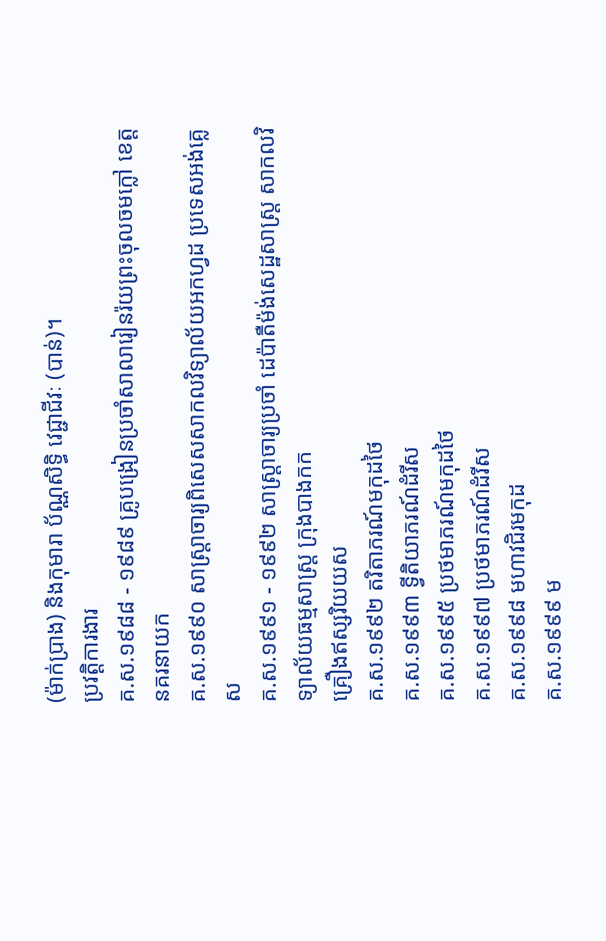(ម៉ាក់ប្រាង) និងកុមារា ប័ណ្ណសិទ្ធិ វេជ្ជាជីវៈ (បាន់)។
ប្រវត្តិការងារ
គ.ស.១៩៨៨ - ១៩៨៩ គ្រូបង្រៀនប្រចាំសាលារៀនរ៉យព្រះចុលចមក្លៅ ខេត្តនគរនាយក
គ.ស.១៩៩០ សាស្ត្រាចារ្យពិសេសសាកលវិទ្យាល័យអកហ្វដ ប្រទេសអង់គ្លេស
គ.ស.១៩៩១ - ១៩៩២ សាស្ត្រាចារ្យប្រចាំ ដេប៉ាតឺម៉ង់សេដ្ឋសាស្ត្រ សាកលវិទ្យាល័យធម្មសាស្ត្រ ក្រុងបាងកក
គ្រឿងឥស្សរិយយស
គ.ស.១៩៩២ តរិតាភរណ៍មកុដថៃ
គ.ស.១៩៩៣ ទ្វីតិយាភរណ៍ដំរីស
គ.ស.១៩៩៥ ប្រថមាភរណ៍មកុដថៃ
គ.ស.១៩៩៧ ប្រថមាភរណ៍ដំរីស
គ.ស.១៩៩៨ មហាវជិរមកុដ
គ.ស.១៩៩៩ ម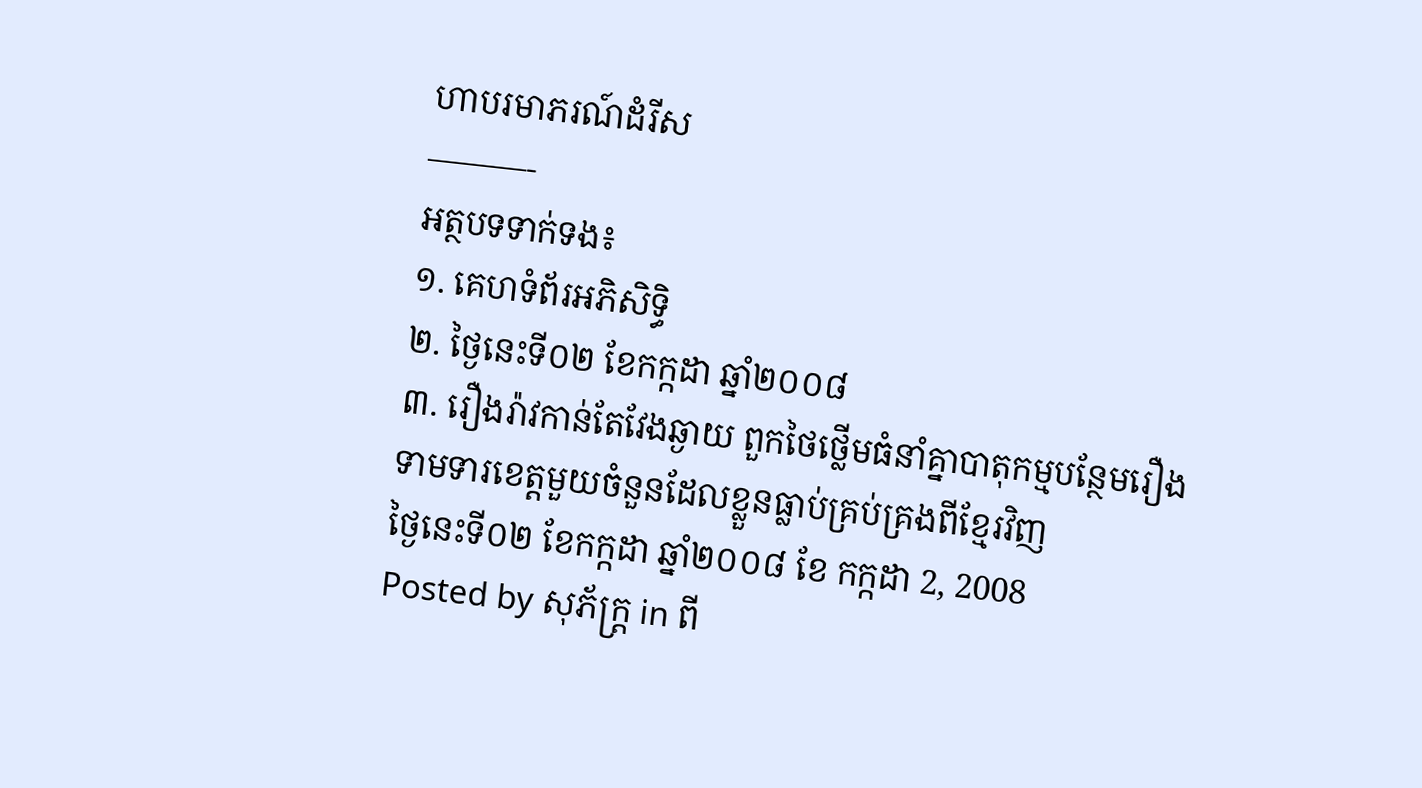ហាបរមាភរណ៍ដំរីស
———-
អត្ថបទទាក់ទង៖
១. គេហទំព័រអភិសិទ្ធិ
២. ថ្ងៃនេះទី០២ ខែកក្កដា ឆ្នាំ២០០៨
៣. រឿងរ៉ាវកាន់តែវែងឆ្ងាយ ពួកថៃថ្លើមធំនាំគ្នាបាតុកម្មបន្ថែមរឿងទាមទារខេត្តមួយចំនួនដែលខ្លួនធ្លាប់គ្រប់គ្រងពីខ្មែរវិញ
ថ្ងៃនេះទី០២ ខែកក្កដា ឆ្នាំ២០០៨ ខែ កក្កដា 2, 2008
Posted by សុភ័ក្ត្រ in ពី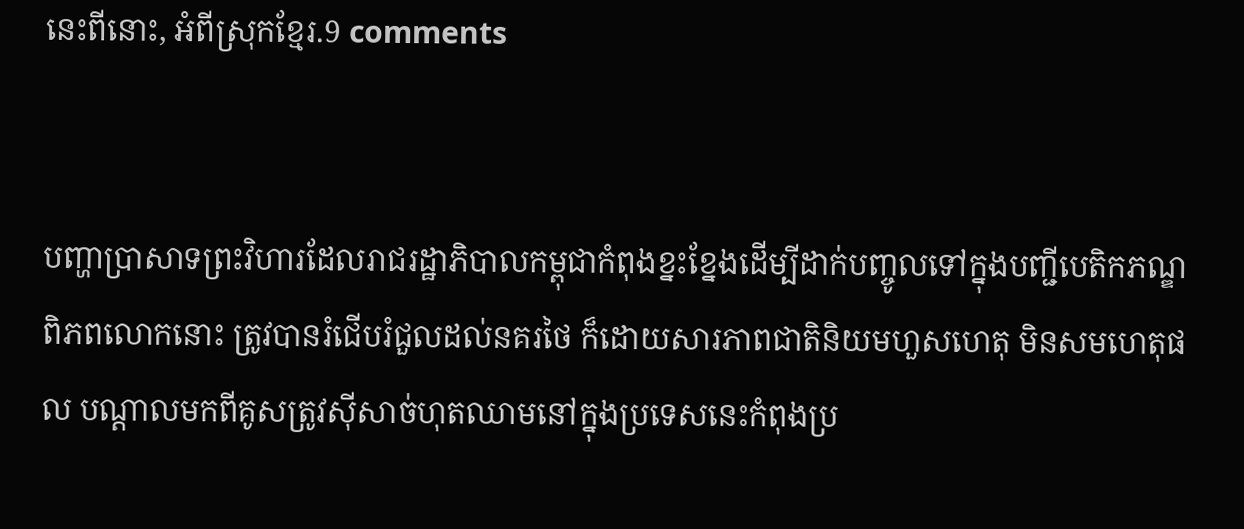នេះពីនោះ, អំពីស្រុកខ្មែរ.9 comments


បញ្ហាប្រាសាទព្រះវិហារដែលរាជរដ្ឋាភិបាលកម្ពុជាកំពុងខ្នះខ្នែងដើម្បីដាក់បញ្ចូលទៅក្នុងបញ្ជីបេតិកភណ្ឌពិភពលោកនោះ ត្រូវបានរំជើបរំជួលដល់នគរថៃ ក៏ដោយសារភាពជាតិនិយមហួសហេតុ មិនសមហេតុផល បណ្ដាលមកពីគូសត្រូវស៊ីសាច់ហុតឈាមនៅក្នុងប្រទេសនេះកំពុងប្រ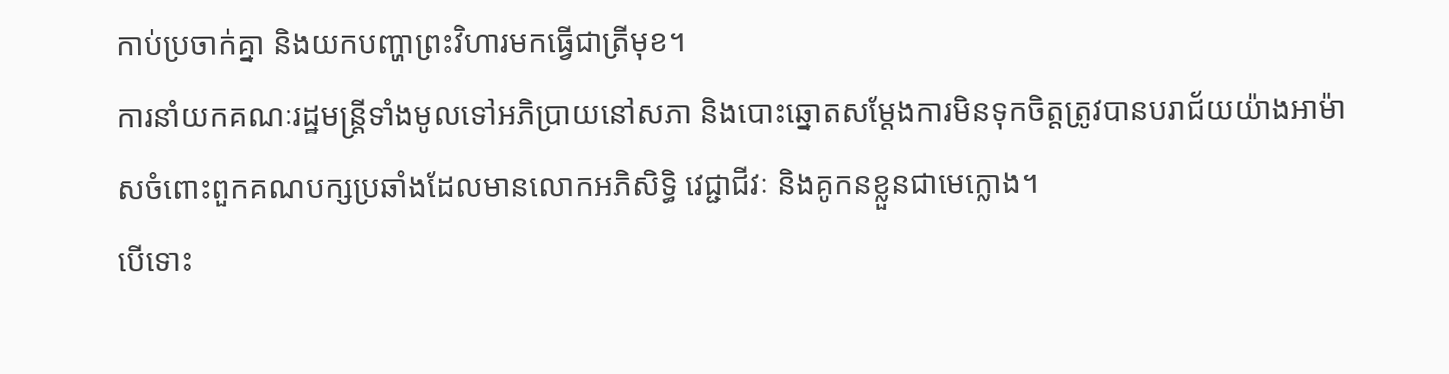កាប់ប្រចាក់គ្នា និងយកបញ្ហាព្រះវិហារមកធ្វើជាត្រីមុខ។
ការនាំយកគណៈរដ្ឋមន្ត្រីទាំងមូលទៅអភិប្រាយនៅសភា និងបោះឆ្នោតសម្ដែងការមិនទុកចិត្តត្រូវបានបរាជ័យយ៉ាងអាម៉ាសចំពោះពួកគណបក្សប្រឆាំងដែលមានលោកអភិសិទ្ធិ វេជ្ជាជីវៈ និងគូកនខ្លួនជាមេក្លោង។
បើទោះ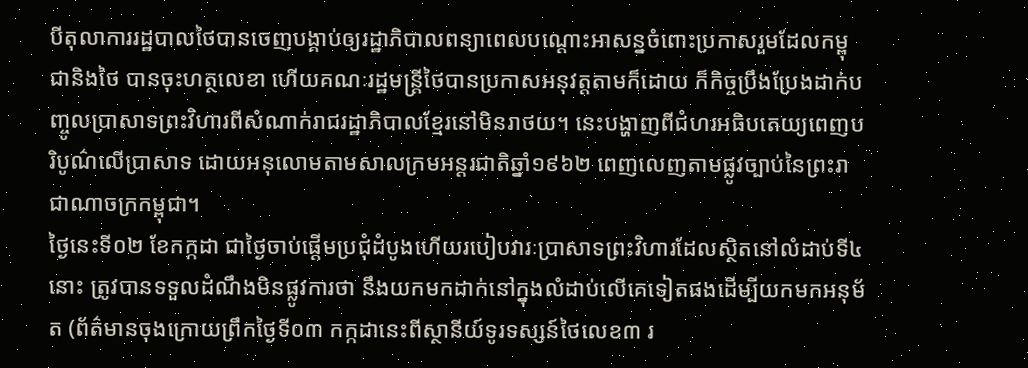បីតុលាការរដ្ឋបាលថៃបានចេញបង្គាប់ឲ្យរដ្ឋាភិបាលពន្យាពេលបណ្ដោះអាសន្នចំពោះប្រកាសរួមដែលកម្ពុជានិងថៃ បានចុះហត្ថលេខា ហើយគណៈរដ្ឋមន្ត្រីថៃបានប្រកាសអនុវត្តតាមក៏ដោយ ក៏កិច្ចប្រឹងប្រែងដាក់បញ្ចូលប្រាសាទព្រះវិហារពីសំណាក់រាជរដ្ឋាភិបាលខ្មែរនៅមិនរាថយ។ នេះបង្ហាញពីជំហរអធិបតេយ្យពេញបរិបូណ៌លើប្រាសាទ ដោយអនុលោមតាមសាលក្រមអន្តរជាតិឆ្នាំ១៩៦២ ពេញលេញតាមផ្លូវច្បាប់នៃព្រះរាជាណាចក្រកម្ពុជា។
ថ្ងៃនេះទី០២ ខែកក្កដា ជាថ្ងៃចាប់ផ្ដើមប្រជុំដំបូងហើយរបៀបវារៈប្រាសាទព្រះវិហារដែលស្ថិតនៅលំដាប់ទី៤នោះ ត្រូវបានទទួលដំណឹងមិនផ្លូវការថា នឹងយកមកដាក់នៅក្នុងលំដាប់លើគេទៀតផងដើម្បីយកមកអនុម័ត (ព័ត៌មានចុងក្រោយព្រឹកថ្ងៃទី០៣ កក្កដានេះពីស្ថានីយ៍ទូរទស្សន៍ថៃលេខ៣ រ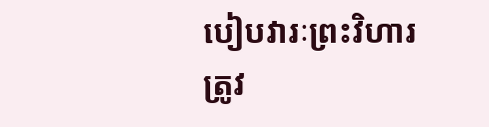បៀបវារៈព្រះវិហារត្រូវ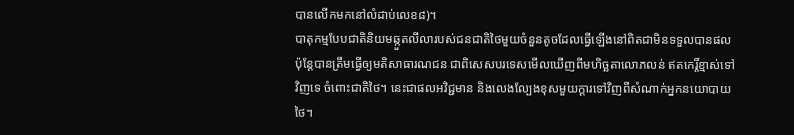បានលើកមកនៅលំដាប់លេខ៨)។
បាតុកម្មបែបជាតិនិយមឆ្កួតលីលារបស់ជនជាតិថៃមួយចំនួនតូចដែលធ្វើឡើងនៅពិតជាមិនទទួលបានផល ប៉ុន្តែបានត្រឹមធ្វើឲ្យមតិសាធារណជន ជាពិសេសបរទេសមើលឃើញពីមហិច្ឆតាលោភលន់ ឥតកេរ្តិ៍ខ្មាស់ទៅវិញទេ ចំពោះជាតិថៃ។ នេះជាផលអវិជ្ជមាន និងលេងល្បែងខុសមួយក្ដារទៅវិញពីសំណាក់អ្នកនយោបាយថៃ។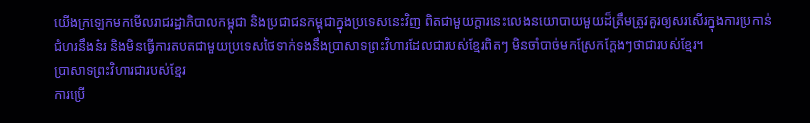យើងក្រឡេកមកមើលរាជរដ្ឋាភិបាលកម្ពុជា និងប្រជាជនកម្ពុជាក្នុងប្រទេសនេះវិញ ពិតជាមួយក្ដារនេះលេងនយោបាយមួយដ៏ត្រឹមត្រូវគួរឲ្យសរសើរក្នុងការប្រកាន់ជំហរនឹងន៎រ និងមិនធ្វើការតបតជាមួយប្រទេសថៃទាក់ទងនឹងប្រាសាទព្រះវិហារដែលជារបស់ខ្មែរពិតៗ មិនចាំបាច់មកស្រែកក្ដែងៗថាជារបស់ខ្មែរ។
ប្រាសាទព្រះវិហារជារបស់ខ្មែរ
ការប្រើ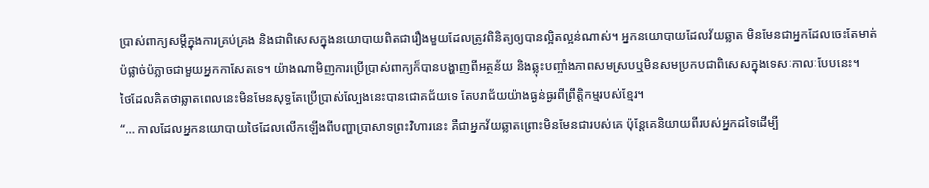ប្រាស់ពាក្យសម្ដីក្នុងការគ្រប់គ្រង និងជាពិសេសក្នុងនយោបាយពិតជារឿងមួយដែលត្រូវពិនិត្យឲ្យបានល្អិតល្អន់ណាស់។ អ្នកនយោបាយដែលវ័យឆ្លាត មិនមែនជាអ្នកដែលចេះតែមាត់ប៉ផ្លាច់ប៉ភ្លាចជាមួយអ្នកកាសែតទេ។ យ៉ាងណាមិញការប្រើប្រាស់ពាក្យក៏បានបង្ហាញពីអត្ថន័យ និងឆ្លុះបញ្ចាំងភាពសមស្របឬមិនសមប្រកបជាពិសេសក្នុងទេសៈកាលៈបែបនេះ។
ថៃដែលគិតថាឆ្លាតពេលនេះមិនមែនសុទ្ធតែប្រើប្រាស់ល្បែងនេះបានជោគជ័យទេ តែបរាជ័យយ៉ាងធ្ងន់ធ្ងរពីព្រឹត្តិកម្មរបស់ខ្មែរ។
“… កាលដែលអ្នកនយោបាយថៃដែលលើកឡើងពីបញ្ហាប្រាសាទព្រះវិហារនេះ គឺជាអ្នកវ័យឆ្លាតព្រោះមិនមែនជារបស់គេ ប៉ុន្តែគេនិយាយពីរបស់អ្នកដទៃដើម្បី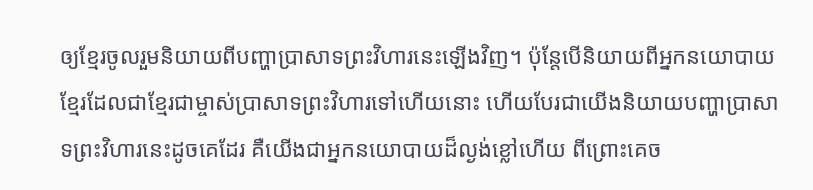ឲ្យខ្មែរចូលរួមនិយាយពីបញ្ហាប្រាសាទព្រះវិហារនេះឡើងវិញ។ ប៉ុន្តែបើនិយាយពីអ្នកនយោបាយខ្មែរដែលជាខ្មែរជាម្ចាស់ប្រាសាទព្រះវិហារទៅហើយនោះ ហើយបែរជាយើងនិយាយបញ្ហាប្រាសាទព្រះវិហារនេះដូចគេដែរ គឺយើងជាអ្នកនយោបាយដ៏ល្ងង់ខ្លៅហើយ ពីព្រោះគេច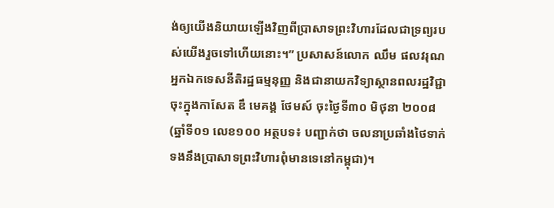ង់ឲ្យយើងនិយាយឡើងវិញពីប្រាសាទព្រះវិហារដែលជាទ្រព្យរបស់យើងរួចទៅហើយនោះ។” ប្រសាសន៍លោក ឈឹម ផលវរុណ អ្នកឯកទេសនីតិរដ្ឋធម្មនុញ្ញ និងជានាយកវិទ្យាស្ថានពលរដ្ឋវិជ្ជា ចុះក្នុងកាសែត ឌឹ មេគង្គ ថែមស៍ ចុះថ្ងៃទី៣០ មិថុនា ២០០៨ (ឆ្នាំទី០១ លេខ១០០ អត្ថបទ៖ បញ្ជាក់ថា ចលនាប្រឆាំងថៃទាក់ទងនឹងប្រាសាទព្រះវិហារពុំមានទេនៅកម្ពុជា)។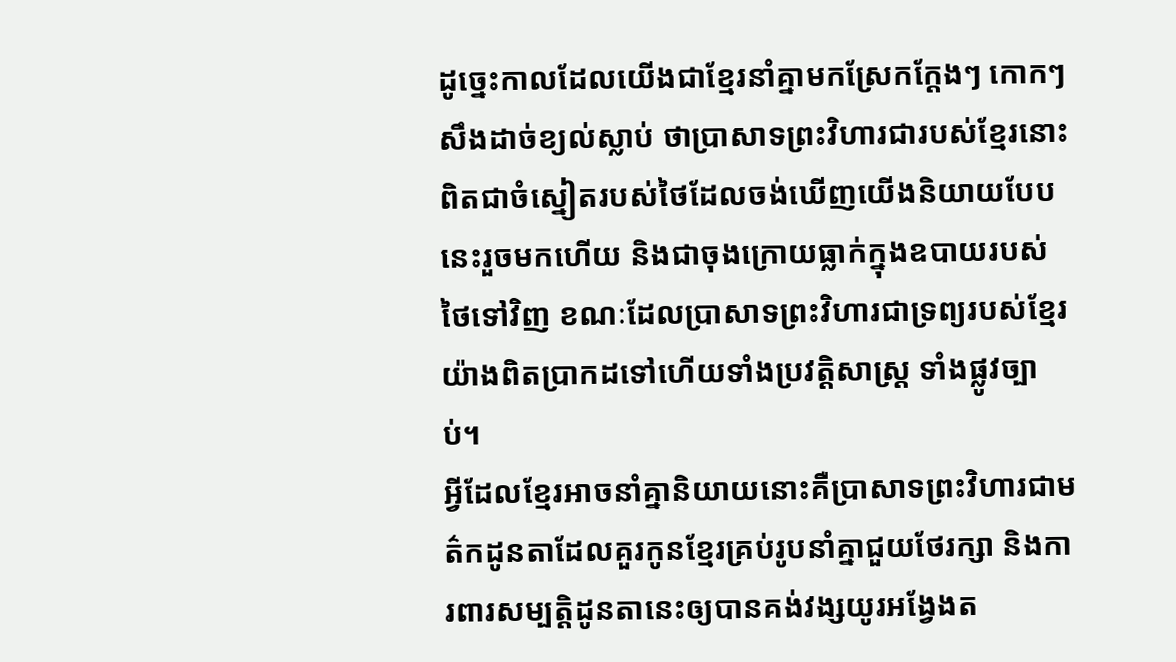ដូច្នេះកាលដែលយើងជាខ្មែរនាំគ្នាមកស្រែកក្ដែងៗ កោកៗសឹងដាច់ខ្យល់ស្លាប់ ថាប្រាសាទព្រះវិហារជារបស់ខ្មែរនោះពិតជាចំស្នៀតរបស់ថៃដែលចង់ឃើញយើងនិយាយបែបនេះរួចមកហើយ និងជាចុងក្រោយធ្លាក់ក្នុងឧបាយរបស់ថៃទៅវិញ ខណៈដែលប្រាសាទព្រះវិហារជាទ្រព្យរបស់ខ្មែរយ៉ាងពិតប្រាកដទៅហើយទាំងប្រវត្តិសាស្ត្រ ទាំងផ្លូវច្បាប់។
អ្វីដែលខ្មែរអាចនាំគ្នានិយាយនោះគឺប្រាសាទព្រះវិហារជាមត៌កដូនតាដែលគួរកូនខ្មែរគ្រប់រូបនាំគ្នាជួយថែរក្សា និងការពារសម្បត្តិដូនតានេះឲ្យបានគង់វង្សយូរអង្វែងត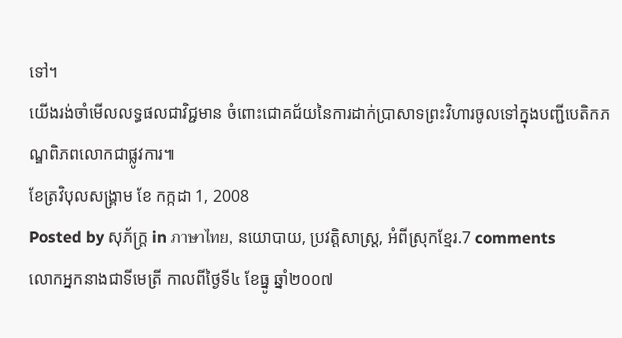ទៅ។
យើងរង់ចាំមើលលទ្ធផលជាវិជ្ជមាន ចំពោះជោគជ័យនៃការដាក់ប្រាសាទព្រះវិហារចូលទៅក្នុងបញ្ជីបេតិកភណ្ឌពិភពលោកជាផ្លូវការ៕
ខែត្រវិបុលសង្គ្រាម ខែ កក្កដា 1, 2008
Posted by សុភ័ក្ត្រ in ภาษาไทย, នយោបាយ, ប្រវត្តិសាស្ត្រ, អំពីស្រុកខ្មែរ.7 comments
លោកអ្នកនាងជាទីមេត្រី កាលពីថ្ងៃទី៤ ខែធ្នូ ឆ្នាំ២០០៧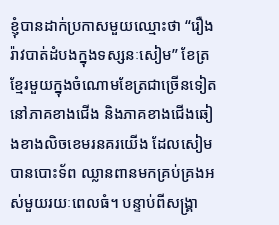ខ្ញុំបានដាក់ប្រកាសមួយឈ្មោះថា “រឿងរ៉ាវបាត់ដំបងក្នុងទស្សនៈសៀម” ខែត្រខ្មែរមួយក្នុងចំណោមខែត្រជាច្រើនទៀតនៅភាគខាងជើង និងភាគខាងជើងឆៀងខាងលិចខេមរនគរយើង ដែលសៀមបានបោះទ័ព ឈ្លានពានមកគ្រប់គ្រងអស់មួយរយៈពេលធំ។ បន្ទាប់ពីសង្គ្រា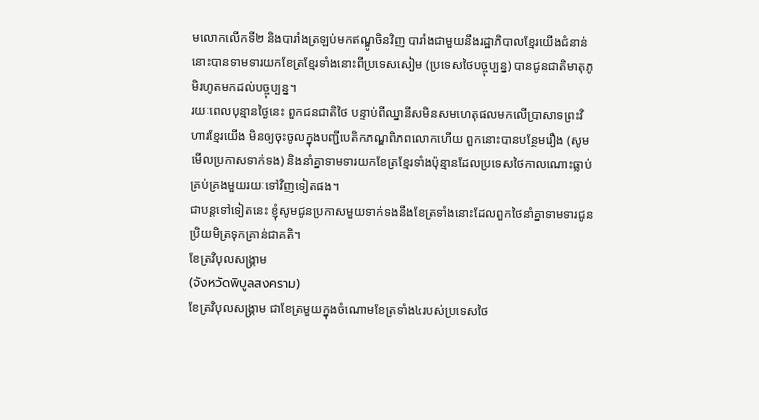មលោកលើកទី២ និងបារាំងត្រឡប់មកឥណ្ឌូចិនវិញ បារាំងជាមួយនឹងរដ្ឋាភិបាលខ្មែរយើងជំនាន់នោះបានទាមទារយកខែត្រខ្មែរទាំងនោះពីប្រទេសសៀម (ប្រទេសថៃបច្ចុប្បន្ន) បានជូនជាតិមាតុភូមិរហូតមកដល់បច្ចុប្បន្ន។
រយៈពេលបុន្មានថ្ងៃនេះ ពួកជនជាតិថៃ បន្ទាប់ពីឈ្នានីសមិនសមហេតុផលមកលើប្រាសាទព្រះវិហារខ្មែរយើង មិនឲ្យចុះចូលក្នុងបញ្ជីបេតិកភណ្ឌពិភពលោកហើយ ពួកនោះបានបន្ថែមរឿង (សូមមើលប្រកាសទាក់ទង) និងនាំគ្នាទាមទារយកខែត្រខ្មែរទាំងប៉ុន្មានដែលប្រទេសថៃកាលណោះធ្លាប់គ្រប់គ្រងមួយរយៈទៅវិញទៀតផង។
ជាបន្តទៅទៀតនេះ ខ្ញុំសូមជូនប្រកាសមួយទាក់ទងនឹងខែត្រទាំងនោះដែលពួកថៃនាំគ្នាទាមទារជូនប្រិយមិត្រទុកគ្រាន់ជាគតិ។
ខែត្រវិបុលសង្គ្រាម
(จังหวัดพิบูลสงคราม)
ខែត្រវិបុលសង្គ្រាម ជាខែត្រមួយក្នុងចំណោមខែត្រទាំង៤របស់ប្រទេសថៃ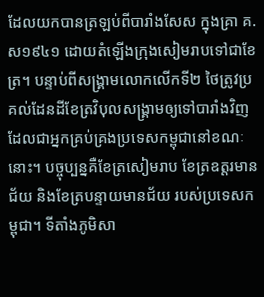ដែលយកបានត្រឡប់ពីបារាំងសែស ក្នុងគ្រា គ.ស១៩៤១ ដោយតំឡើងក្រុងសៀមរាបទៅជាខែត្រ។ បន្ទាប់ពីសង្គ្រាមលោកលើកទី២ ថៃត្រូវប្រគល់ដែនដីខែត្រវិបុលសង្គ្រាមឲ្យទៅបារាំងវិញ ដែលជាអ្នកគ្រប់គ្រងប្រទេសកម្ពុជានៅខណៈនោះ។ បច្ចុប្បន្នគឺខែត្រសៀមរាប ខែត្រឧត្ដរមានជ័យ និងខែត្របន្ទាយមានជ័យ របស់ប្រទេសកម្ពុជា។ ទីតាំងភូមិសា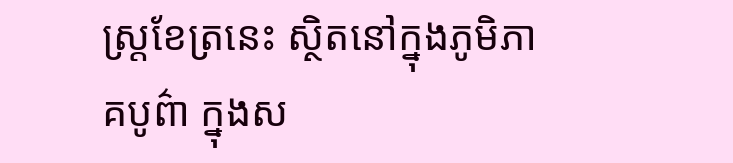ស្ត្រខែត្រនេះ ស្ថិតនៅក្នុងភូមិភាគបូព៌ា ក្នុងស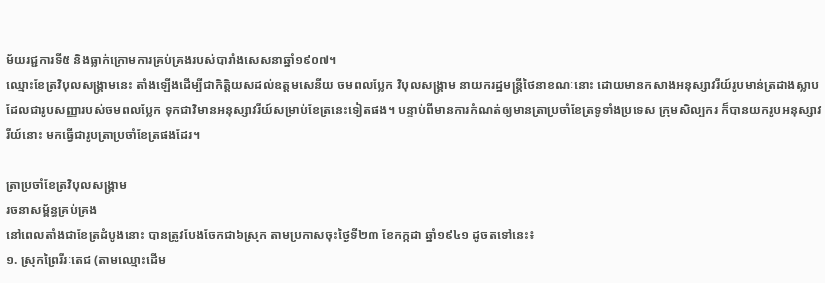ម័យរជ្ជការទី៥ និងធ្លាក់ក្រោមការគ្រប់គ្រងរបស់បារាំងសេសនាឆ្នាំ១៩០៧។
ឈ្មោះខែត្រវិបុលសង្គ្រាមនេះ តាំងឡើងដើម្បីជាកិត្តិយសដល់ឧត្ដមសេនីយ ចមពលប្លែក វិបុលសង្គ្រាម នាយករដ្ឋមន្ត្រីថៃនាខណៈនោះ ដោយមានកសាងអនុស្សាវរីយ៍រូបមាន់ត្រដាងស្លាប ដែលជារូបសញ្ញារបស់ចមពលប្លែក ទុកជាវិមានអនុស្សាវរីយ៍សម្រាប់ខែត្រនេះទៀតផង។ បន្ទាប់ពីមានការកំណត់ឲ្យមានត្រាប្រចាំខែត្រទូទាំងប្រទេស ក្រុមសិល្បករ ក៏បានយករូបអនុស្សាវរីយ៍នោះ មកធ្វើជារូបត្រាប្រចាំខែត្រផងដែរ។

ត្រាប្រចាំខែត្រវិបុលសង្គ្រាម
រចនាសម្ព័ន្ធគ្រប់គ្រង
នៅពេលតាំងជាខែត្រដំបូងនោះ បានត្រូវបែងចែកជា៦ស្រុក តាមប្រកាសចុះថ្ងៃទី២៣ ខែកក្កដា ឆ្នាំ១៩៤១ ដូចតទៅនេះ៖
១. ស្រុកព្រៃរីរៈតេជ (តាមឈ្មោះដើម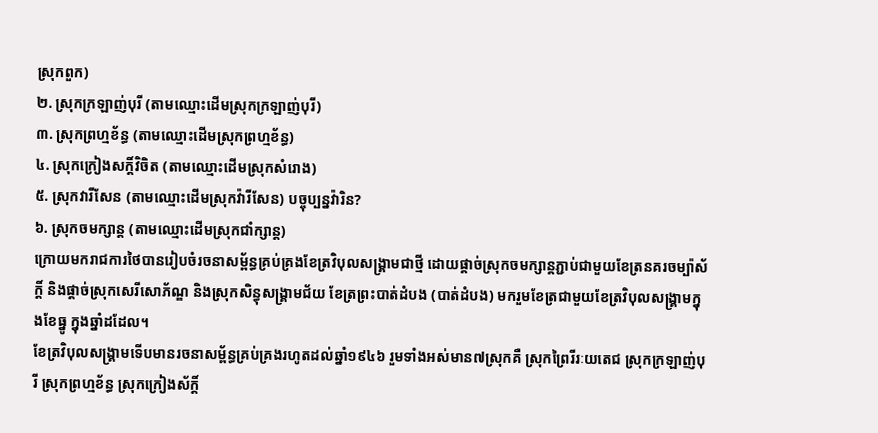ស្រុកពួក)
២. ស្រុកក្រឡាញ់បុរី (តាមឈ្មោះដើមស្រុកក្រឡាញ់បុរី)
៣. ស្រុកព្រហ្មខ័ន្ធ (តាមឈ្មោះដើមស្រុកព្រហ្មខ័ន្ធ)
៤. ស្រុកក្រៀងសក្ដិ៍វិចិត (តាមឈ្មោះដើមស្រុកសំរោង)
៥. ស្រុកវារីសែន (តាមឈ្មោះដើមស្រុកវ៉ារីសែន) បច្ចុប្បន្នវ៉ារិន?
៦. ស្រុកចមក្សាន្ត (តាមឈ្មោះដើមស្រុកជាំក្សាន្ត)
ក្រោយមករាជការថៃបានរៀបចំរចនាសម្ព័ន្ធគ្រប់គ្រងខែត្រវិបុលសង្គ្រាមជាថ្មី ដោយផ្ដាច់ស្រុកចមក្សាន្តភ្ជាប់ជាមួយខែត្រនគរចម្ប៉ាស័ក្តិ៍ និងផ្ដាច់ស្រុកសេរីសោភ័ណ្ឌ និងស្រុកសិន្ធុសង្គ្រាមជ័យ ខែត្រព្រះបាត់ដំបង (បាត់ដំបង) មករួមខែត្រជាមួយខែត្រវិបុលសង្គ្រាមក្នុងខែធ្នូ ក្នុងឆ្នាំដដែល។
ខែត្រវិបុលសង្គ្រាមទើបមានរចនាសម្ព័ន្ធគ្រប់គ្រងរហូតដល់ឆ្នាំ១៩៤៦ រួមទាំងអស់មាន៧ស្រុកគឺ ស្រុកព្រៃរីរៈយតេជ ស្រុកក្រឡាញ់បុរី ស្រុកព្រហ្មខ័ន្ធ ស្រុកក្រៀងស័ក្តិ៍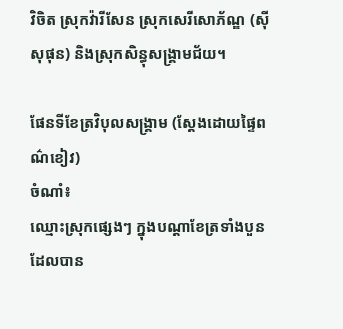វិចិត ស្រុកវ៉ារីសែន ស្រុកសេរីសោភ័ណ្ឌ (ស៊ីសុផុន) និងស្រុកសិន្ធុសង្គ្រាមជ័យ។

ផែនទីខែត្រវិបុលសង្គ្រាម (ស្ដែងដោយផ្ទៃពណ៌ខៀវ)
ចំណាំ៖
ឈ្មោះស្រុកផ្សេងៗ ក្នុងបណ្ដាខែត្រទាំងបួន ដែលបាន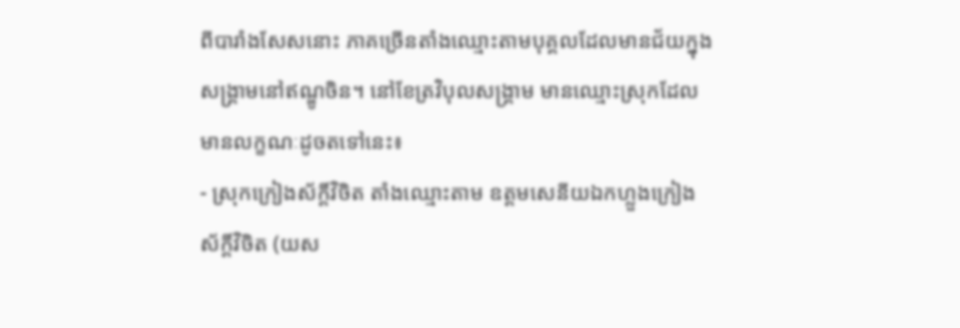ពីបារាំងសែសនោះ ភាគច្រើនតាំងឈ្មោះតាមបុគ្គលដែលមានជ័យក្នុងសង្គ្រាមនៅឥណ្ឌូចិន។ នៅខែត្រវិបុលសង្គ្រាម មានឈ្មោះស្រុកដែលមានលក្ខណៈដូចតទៅនេះ៖
- ស្រុកក្រៀងស័ក្តិ៍វិចិត តាំងឈ្មោះតាម ឧត្ដមសេនីយឯកហ្លួងក្រៀងស័ក្តិ៍វិចិត (យស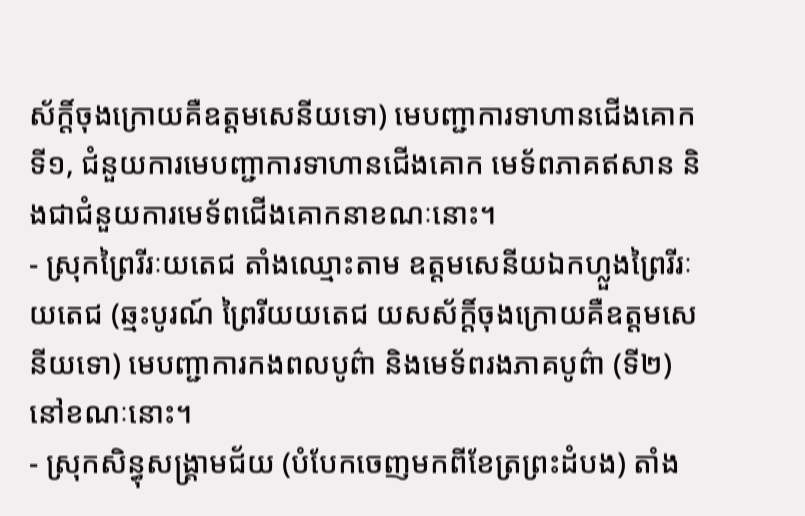ស័ក្តិ៍ចុងក្រោយគឺឧត្ដមសេនីយទោ) មេបញ្ជាការទាហានជើងគោកទី១, ជំនួយការមេបញ្ជាការទាហានជើងគោក មេទ័ពភាគឥសាន និងជាជំនួយការមេទ័ពជើងគោកនាខណៈនោះ។
- ស្រុកព្រៃរីរៈយតេជ តាំងឈ្មោះតាម ឧត្ដមសេនីយឯកហ្លួងព្រៃរីរៈយតេជ (ឆ្មះបូរណ៍ ព្រៃរីយយតេជ យសស័ក្តិ៍ចុងក្រោយគឺឧត្ដមសេនីយទោ) មេបញ្ជាការកងពលបូព៌ា និងមេទ័ពរងភាគបូព៌ា (ទី២) នៅខណៈនោះ។
- ស្រុកសិន្ធុសង្គ្រាមជ័យ (បំបែកចេញមកពីខែត្រព្រះដំបង) តាំង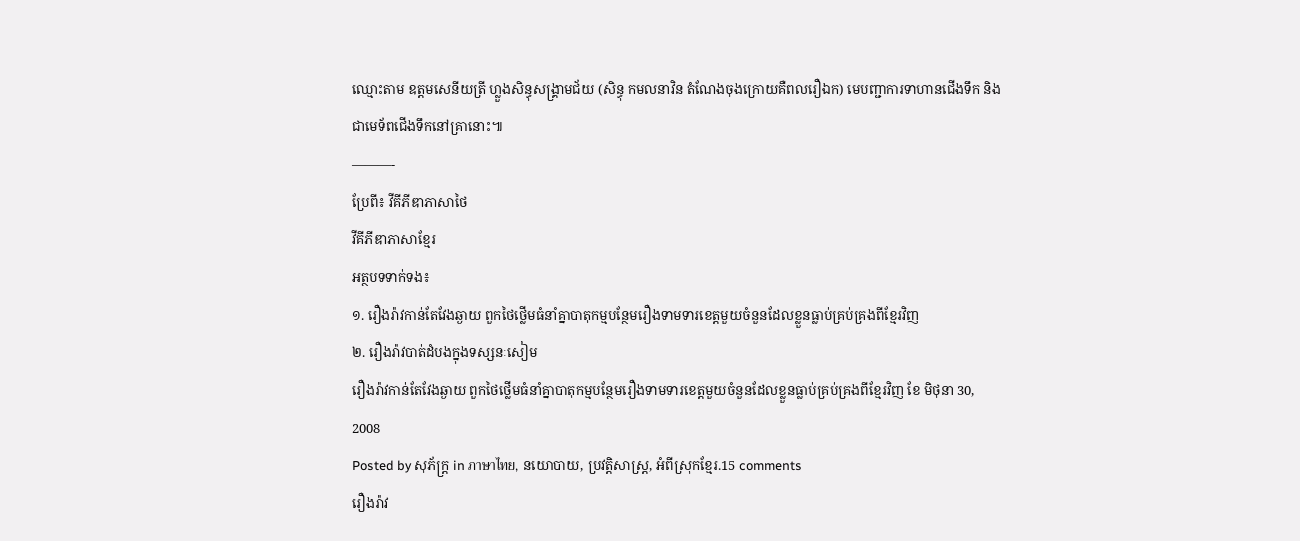ឈ្មោះតាម ឧត្ដមសេនីយត្រី ហ្លួងសិន្ធុសង្គ្រាមជ័យ (សិន្ធុ កមលនាវិន តំណែងចុងក្រោយគឺពលរឿឯក) មេបញ្ជាការទាហានជើងទឹក និងជាមេទ័ពជើងទឹកនៅគ្រានោះ៕
———-
ប្រែពី៖ វីគីភីឌាភាសាថៃ
វីគីភីឌាភាសាខ្មែរ
អត្ថបទទាក់ទង៖
១. រឿងរ៉ាវកាន់តែវែងឆ្ងាយ ពួកថៃថ្លើមធំនាំគ្នាបាតុកម្មបន្ថែមរឿងទាមទារខេត្តមួយចំនួនដែលខ្លួនធ្លាប់គ្រប់គ្រងពីខ្មែរវិញ
២. រឿងរ៉ាវបាត់ដំបងក្នុងទស្សនៈសៀម
រឿងរ៉ាវកាន់តែវែងឆ្ងាយ ពួកថៃថ្លើមធំនាំគ្នាបាតុកម្មបន្ថែមរឿងទាមទារខេត្តមួយចំនួនដែលខ្លួនធ្លាប់គ្រប់គ្រងពីខ្មែរវិញ ខែ មិថុនា 30, 2008
Posted by សុភ័ក្ត្រ in ภาษาไทย, នយោបាយ, ប្រវត្តិសាស្ត្រ, អំពីស្រុកខ្មែរ.15 comments
រឿងរ៉ាវ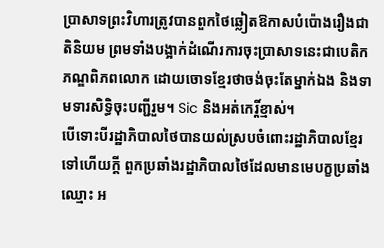ប្រាសាទព្រះវិហារត្រូវបានពួកថៃឆ្លៀតឱកាសបំប៉ោងរឿងជាតិនិយម ព្រមទាំងបង្អាក់ដំណើរការចុះប្រាសាទនេះជាបេតិកភណ្ឌពិភពលោក ដោយចោទខ្មែរថាចង់ចុះតែម្នាក់ឯង និងទាមទារសិទ្ធិចុះបញ្ជីរួម។ Sic និងអត់កេរ្តិ៍ខ្មាស់។
បើទោះបីរដ្ឋាភិបាលថៃបានយល់ស្របចំពោះរដ្ឋាភិបាលខ្មែរទៅហើយក្ដី ពួកប្រឆាំងរដ្ឋាភិបាលថៃដែលមានមេបក្ខប្រឆាំងឈ្មោះ អ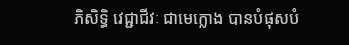ភិសិទ្ធិ វេជ្ជាជីវៈ ជាមេក្លោង បានបំផុសបំ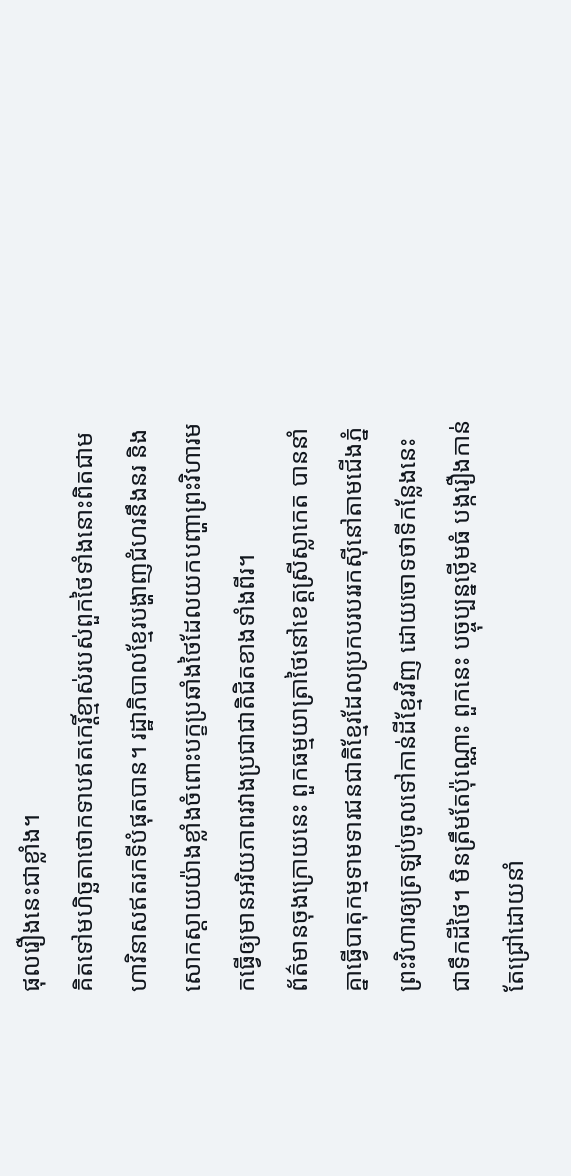ផុលរឿងនេះជាខ្លាំង។
គិតទៅមហិច្ឆតាថោកទាបឥតកេរ្តិ៍ខ្មាស់របស់ពួកថៃទាំងនោះពិតជាមហាវិនាសឥតរកទីបំផុតបាន។ រដ្ឋាភិបាលខ្មែរបង្ហាញជំហរនឹងនរ និងសោកស្ដាយយ៉ាងខ្លាំងចំពោះបក្ខប្រឆាំងថៃដែលយកបញ្ហាព្រះវិហារមកធ្វើឲ្យមានអរិយភាពរវាងប្រជាជាតិជិតខាងទាំងពីរ។
ព័ត៌មានចុងក្រោយនេះ ពួកធម្មយាត្រាថៃនៅខេត្តស្រីស្លាកេត បាននាំគ្នាធ្វើបាតុកម្មទាមទារជនជាតិខ្មែរដែលប្រកបរបររកស៊ីនៅតាមជើងភ្នំព្រះវិហារឲ្យត្រឡប់ចូលទៅកាន់ដីខ្មែរវិញ ដោយចោទថាទីកន្លែងនេះជាទឹកដីថៃ។ មិនត្រឹមតែប៉ុណ្ណោះ ពួកនេះ បច្ចុប្បន្នថ្លើមធំ បង្ករឿងកាន់តែជ្រៅដោយនាំ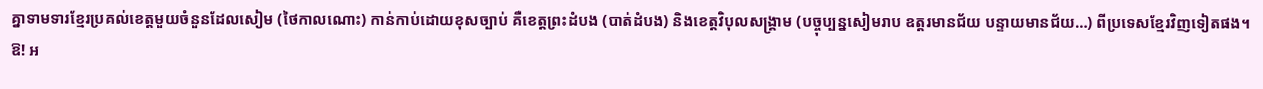គ្នាទាមទារខ្មែរប្រគល់ខេត្តមួយចំនួនដែលសៀម (ថៃកាលណោះ) កាន់កាប់ដោយខុសច្បាប់ គឺខេត្តព្រះដំបង (បាត់ដំបង) និងខេត្តវិបុលសង្គ្រាម (បច្ចុប្បន្នសៀមរាប ឧត្តរមានជ័យ បន្ទាយមានជ័យ…) ពីប្រទេសខ្មែរវិញទៀតផង។
ឱ! អ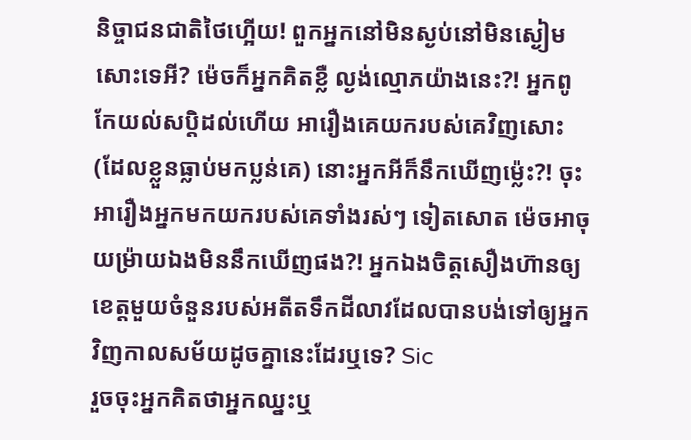និច្ចាជនជាតិថៃហ្អើយ! ពួកអ្នកនៅមិនស្ងប់នៅមិនស្ងៀមសោះទេអី? ម៉េចក៏អ្នកគិតខ្លឺ ល្ងង់ល្មោភយ៉ាងនេះ?! អ្នកពូកែយល់សប្តិដល់ហើយ អារឿងគេយករបស់គេវិញសោះ (ដែលខ្លួនធ្លាប់មកប្លន់គេ) នោះអ្នកអីក៏នឹកឃើញម្ល៉េះ?! ចុះអារឿងអ្នកមកយករបស់គេទាំងរស់ៗ ទៀតសោត ម៉េចអាចុយម្រ៉ាយឯងមិននឹកឃើញផង?! អ្នកឯងចិត្តសឿងហ៊ានឲ្យខេត្តមួយចំនួនរបស់អតីតទឹកដីលាវដែលបានបង់ទៅឲ្យអ្នកវិញកាលសម័យដូចគ្នានេះដែរឬទេ? Sic
រួចចុះអ្នកគិតថាអ្នកឈ្នះឬ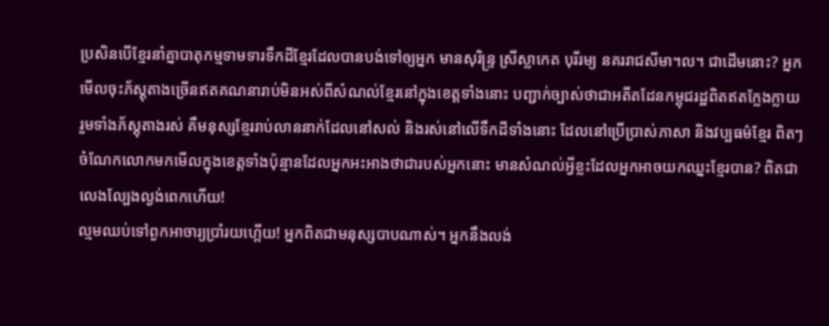ប្រសិនបើខ្មែរនាំគ្នាបាតុកម្មទាមទារទឹកដីខ្មែរដែលបានបង់ទៅឲ្យអ្នក មានសុរិន្ទ្រ ស្រីស្លាកេត បុរីរម្យ នគររាជសីមា។ល។ ជាដើមនោះ? អ្នកមើលចុះភ័ស្តុតាងច្រើនឥតគណនារាប់មិនអស់ពីសំណល់ខ្មែរនៅក្នុងខេត្តទាំងនោះ បញ្ជាក់ច្បាស់ថាជាអតីតដែនកម្ពុជរដ្ឋពិតឥតក្លែងក្លាយ រួមទាំងភ័ស្តុតាងរស់ គឺមនុស្សខ្មែររាប់លាននាក់ដែលនៅសល់ និងរស់នៅលើទឹកដីទាំងនោះ ដែលនៅប្រើប្រាស់ភាសា និងវប្បធម៌ខ្មែរ ពិតៗ ចំណែកលោកមកមើលក្នុងខេត្តទាំងប៉ុន្មានដែលអ្នកអះអាងថាជារបស់អ្នកនោះ មានសំណល់អ្វីខ្លះដែលអ្នកអាចយកឈ្នះខ្មែរបាន? ពិតជាលេងល្បែងល្ងង់ពេកហើយ!
ល្មមឈប់ទៅពួកអាចារ្យប្រាំរយហ្អើយ! អ្នកពិតជាមនុស្សបាបណាស់។ អ្នកនឹងលង់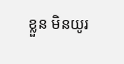ខ្លួន មិនយូរ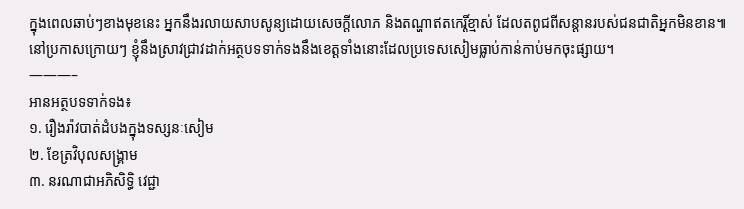ក្នុងពេលឆាប់ៗខាងមុខនេះ អ្នកនឹងរលាយសាបសូន្យដោយសេចក្ដីលោភ និងតណ្ហាឥតកេរ្តិ៍ខ្មាស់ ដែលតពូជពីសន្ដានរបស់ជនជាតិអ្នកមិនខាន៕
នៅប្រកាសក្រោយៗ ខ្ញុំនឹងស្រាវជ្រាវដាក់អត្ថបទទាក់ទងនឹងខេត្តទាំងនោះដែលប្រទេសសៀមធ្លាប់កាន់កាប់មកចុះផ្សាយ។
———–
អានអត្ថបទទាក់ទង៖
១. រឿងរ៉ាវបាត់ដំបងក្នុងទស្សនៈសៀម
២. ខែត្រវិបុលសង្គ្រាម
៣. នរណាជាអភិសិទ្ធិ វេជ្ជា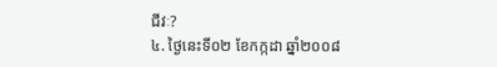ជីវៈ?
៤. ថ្ងៃនេះទី០២ ខែកក្កដា ឆ្នាំ២០០៨